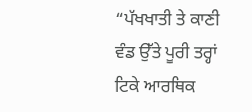“ਪੱਖਖਾਤੀ ਤੇ ਕਾਣੀ ਵੰਡ ਉੱਤੇ ਪੂਰੀ ਤਰ੍ਹਾਂ ਟਿਕੇ ਆਰਥਿਕ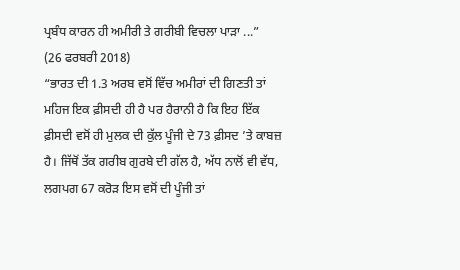ਪ੍ਰਬੰਧ ਕਾਰਨ ਹੀ ਅਮੀਰੀ ਤੇ ਗਰੀਬੀ ਵਿਚਲਾ ਪਾੜਾ ...”
(26 ਫਰਬਰੀ 2018)
“ਭਾਰਤ ਦੀ 1.3 ਅਰਬ ਵਸੋਂ ਵਿੱਚ ਅਮੀਰਾਂ ਦੀ ਗਿਣਤੀ ਤਾਂ ਮਹਿਜ ਇਕ ਫ਼ੀਸਦੀ ਹੀ ਹੈ ਪਰ ਹੈਰਾਨੀ ਹੈ ਕਿ ਇਹ ਇੱਕ ਫ਼ੀਸਦੀ ਵਸੋਂ ਹੀ ਮੁਲਕ ਦੀ ਕੁੱਲ ਪੂੰਜੀ ਦੇ 73 ਫ਼ੀਸਦ ’ਤੇ ਕਾਬਜ਼ ਹੈ। ਜਿੱਥੋਂ ਤੱਕ ਗਰੀਬ ਗੁਰਬੇ ਦੀ ਗੱਲ ਹੈ, ਅੱਧ ਨਾਲੋਂ ਵੀ ਵੱਧ, ਲਗਪਗ 67 ਕਰੋੜ ਇਸ ਵਸੋਂ ਦੀ ਪੂੰਜੀ ਤਾਂ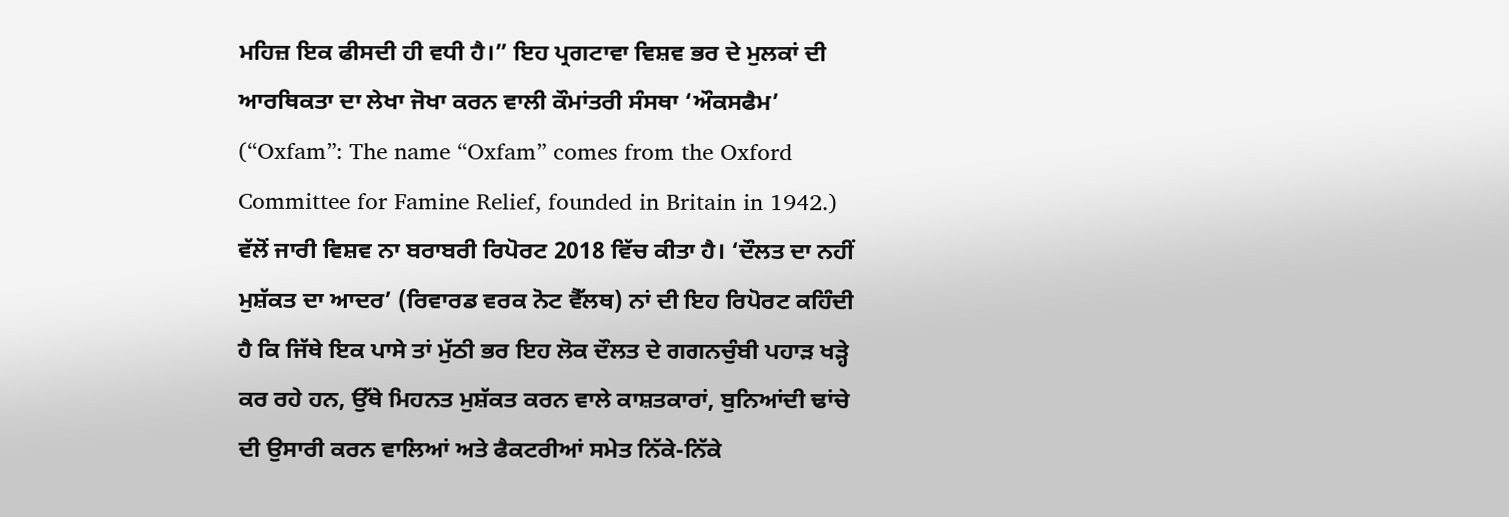ਮਹਿਜ਼ ਇਕ ਫੀਸਦੀ ਹੀ ਵਧੀ ਹੈ।” ਇਹ ਪ੍ਰਗਟਾਵਾ ਵਿਸ਼ਵ ਭਰ ਦੇ ਮੁਲਕਾਂ ਦੀ ਆਰਥਿਕਤਾ ਦਾ ਲੇਖਾ ਜੋਖਾ ਕਰਨ ਵਾਲੀ ਕੌਮਾਂਤਰੀ ਸੰਸਥਾ ‘ਔਕਸਫੈਮ’ (“Oxfam”: The name “Oxfam” comes from the Oxford Committee for Famine Relief, founded in Britain in 1942.) ਵੱਲੋਂ ਜਾਰੀ ਵਿਸ਼ਵ ਨਾ ਬਰਾਬਰੀ ਰਿਪੋਰਟ 2018 ਵਿੱਚ ਕੀਤਾ ਹੈ। ‘ਦੌਲਤ ਦਾ ਨਹੀਂ ਮੁਸ਼ੱਕਤ ਦਾ ਆਦਰ’ (ਰਿਵਾਰਡ ਵਰਕ ਨੋਟ ਵੈੱਲਥ) ਨਾਂ ਦੀ ਇਹ ਰਿਪੋਰਟ ਕਹਿੰਦੀ ਹੈ ਕਿ ਜਿੱਥੇ ਇਕ ਪਾਸੇ ਤਾਂ ਮੁੱਠੀ ਭਰ ਇਹ ਲੋਕ ਦੌਲਤ ਦੇ ਗਗਨਚੁੰਬੀ ਪਹਾੜ ਖੜ੍ਹੇ ਕਰ ਰਹੇ ਹਨ, ਉੱਥੇ ਮਿਹਨਤ ਮੁਸ਼ੱਕਤ ਕਰਨ ਵਾਲੇ ਕਾਸ਼ਤਕਾਰਾਂ, ਬੁਨਿਆਂਦੀ ਢਾਂਚੇ ਦੀ ਉਸਾਰੀ ਕਰਨ ਵਾਲਿਆਂ ਅਤੇ ਫੈਕਟਰੀਆਂ ਸਮੇਤ ਨਿੱਕੇ-ਨਿੱਕੇ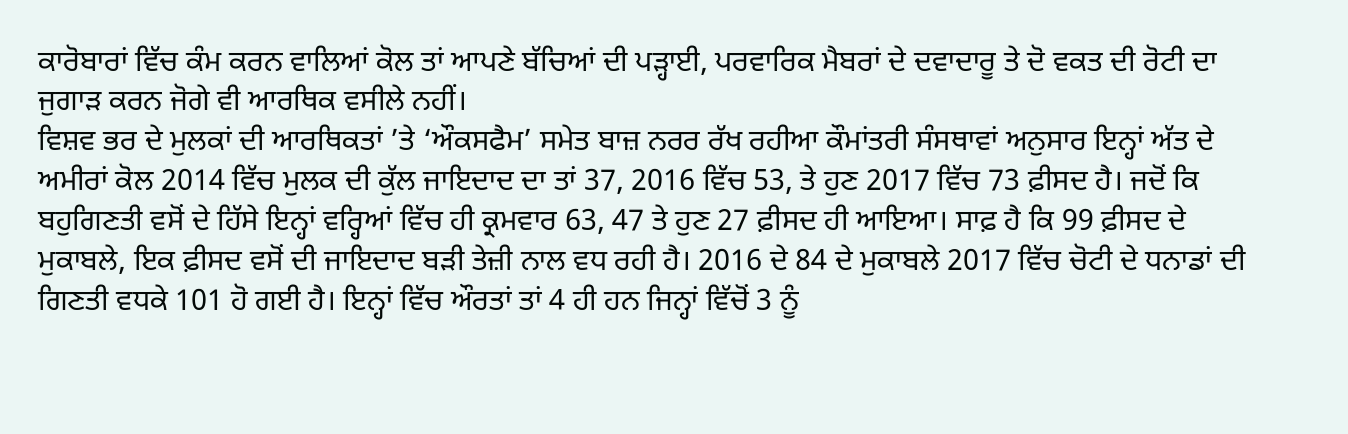ਕਾਰੋਬਾਰਾਂ ਵਿੱਚ ਕੰਮ ਕਰਨ ਵਾਲਿਆਂ ਕੋਲ ਤਾਂ ਆਪਣੇ ਬੱਚਿਆਂ ਦੀ ਪੜ੍ਹਾਈ, ਪਰਵਾਰਿਕ ਮੈਬਰਾਂ ਦੇ ਦਵਾਦਾਰੂ ਤੇ ਦੋ ਵਕਤ ਦੀ ਰੋਟੀ ਦਾ ਜੁਗਾੜ ਕਰਨ ਜੋਗੇ ਵੀ ਆਰਥਿਕ ਵਸੀਲੇ ਨਹੀਂ।
ਵਿਸ਼ਵ ਭਰ ਦੇ ਮੁਲਕਾਂ ਦੀ ਆਰਥਿਕਤਾਂ ’ਤੇ ‘ਔਕਸਫੈਮ’ ਸਮੇਤ ਬਾਜ਼ ਨਰਰ ਰੱਖ ਰਹੀਆ ਕੌਮਾਂਤਰੀ ਸੰਸਥਾਵਾਂ ਅਨੁਸਾਰ ਇਨ੍ਹਾਂ ਅੱਤ ਦੇ ਅਮੀਰਾਂ ਕੋਲ 2014 ਵਿੱਚ ਮੁਲਕ ਦੀ ਕੁੱਲ ਜਾਇਦਾਦ ਦਾ ਤਾਂ 37, 2016 ਵਿੱਚ 53, ਤੇ ਹੁਣ 2017 ਵਿੱਚ 73 ਫ਼ੀਸਦ ਹੈ। ਜਦੋਂ ਕਿ ਬਹੁਗਿਣਤੀ ਵਸੋਂ ਦੇ ਹਿੱਸੇ ਇਨ੍ਹਾਂ ਵਰ੍ਹਿਆਂ ਵਿੱਚ ਹੀ ਕ੍ਰਮਵਾਰ 63, 47 ਤੇ ਹੁਣ 27 ਫ਼ੀਸਦ ਹੀ ਆਇਆ। ਸਾਫ਼ ਹੈ ਕਿ 99 ਫ਼ੀਸਦ ਦੇ ਮੁਕਾਬਲੇ, ਇਕ ਫ਼ੀਸਦ ਵਸੋਂ ਦੀ ਜਾਇਦਾਦ ਬੜੀ ਤੇਜ਼ੀ ਨਾਲ ਵਧ ਰਹੀ ਹੈ। 2016 ਦੇ 84 ਦੇ ਮੁਕਾਬਲੇ 2017 ਵਿੱਚ ਚੋਟੀ ਦੇ ਧਨਾਡਾਂ ਦੀ ਗਿਣਤੀ ਵਧਕੇ 101 ਹੋ ਗਈ ਹੈ। ਇਨ੍ਹਾਂ ਵਿੱਚ ਔਰਤਾਂ ਤਾਂ 4 ਹੀ ਹਨ ਜਿਨ੍ਹਾਂ ਵਿੱਚੋਂ 3 ਨੂੰ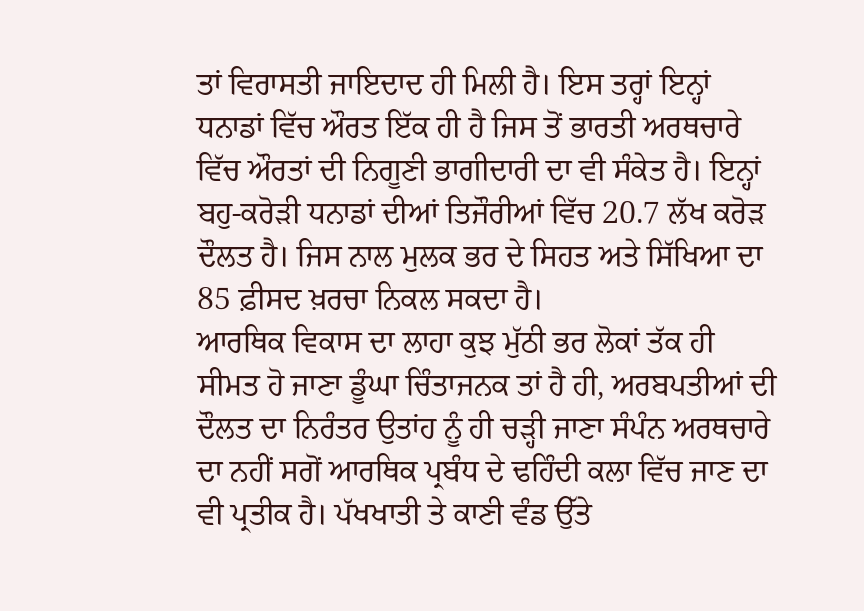ਤਾਂ ਵਿਰਾਸਤੀ ਜਾਇਦਾਦ ਹੀ ਮਿਲੀ ਹੈ। ਇਸ ਤਰ੍ਹਾਂ ਇਨ੍ਹਾਂ ਧਨਾਡਾਂ ਵਿੱਚ ਔਰਤ ਇੱਕ ਹੀ ਹੈ ਜਿਸ ਤੋਂ ਭਾਰਤੀ ਅਰਥਚਾਰੇ ਵਿੱਚ ਔਰਤਾਂ ਦੀ ਨਿਗੂਣੀ ਭਾਗੀਦਾਰੀ ਦਾ ਵੀ ਸੰਕੇਤ ਹੈ। ਇਨ੍ਹਾਂ ਬਹੁ-ਕਰੋੜੀ ਧਨਾਡਾਂ ਦੀਆਂ ਤਿਜੌਰੀਆਂ ਵਿੱਚ 20.7 ਲੱਖ ਕਰੋੜ ਦੌਲਤ ਹੈ। ਜਿਸ ਨਾਲ ਮੁਲਕ ਭਰ ਦੇ ਸਿਹਤ ਅਤੇ ਸਿੱਖਿਆ ਦਾ 85 ਫ਼ੀਸਦ ਖ਼ਰਚਾ ਨਿਕਲ ਸਕਦਾ ਹੈ।
ਆਰਥਿਕ ਵਿਕਾਸ ਦਾ ਲਾਹਾ ਕੁਝ ਮੁੱਠੀ ਭਰ ਲੋਕਾਂ ਤੱਕ ਹੀ ਸੀਮਤ ਹੋ ਜਾਣਾ ਡੂੰਘਾ ਚਿੰਤਾਜਨਕ ਤਾਂ ਹੈ ਹੀ, ਅਰਬਪਤੀਆਂ ਦੀ ਦੌਲਤ ਦਾ ਨਿਰੰਤਰ ਉਤਾਂਹ ਨੂੰ ਹੀ ਚੜ੍ਹੀ ਜਾਣਾ ਸੰਪੰਨ ਅਰਥਚਾਰੇ ਦਾ ਨਹੀਂ ਸਗੋਂ ਆਰਥਿਕ ਪ੍ਰਬੰਧ ਦੇ ਢਹਿੰਦੀ ਕਲਾ ਵਿੱਚ ਜਾਣ ਦਾ ਵੀ ਪ੍ਰਤੀਕ ਹੈ। ਪੱਖਖਾਤੀ ਤੇ ਕਾਣੀ ਵੰਡ ਉੱਤੇ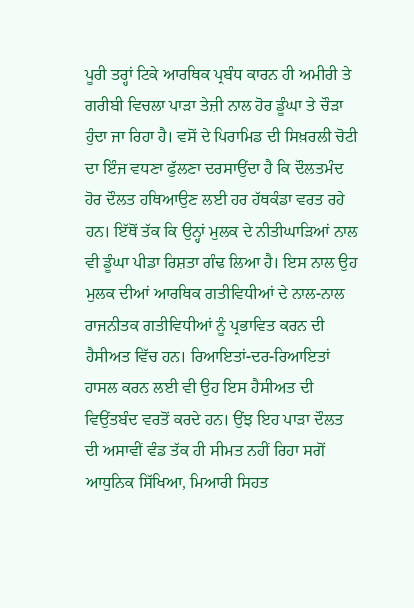ਪੂਰੀ ਤਰ੍ਹਾਂ ਟਿਕੇ ਆਰਥਿਕ ਪ੍ਰਬੰਧ ਕਾਰਨ ਹੀ ਅਮੀਰੀ ਤੇ ਗਰੀਬੀ ਵਿਚਲਾ ਪਾੜਾ ਤੇਜ਼ੀ ਨਾਲ ਹੋਰ ਡੂੰਘਾ ਤੇ ਚੌੜਾ ਹੁੰਦਾ ਜਾ ਰਿਹਾ ਹੈ। ਵਸੋਂ ਦੇ ਪਿਰਾਮਿਡ ਦੀ ਸਿਖ਼ਰਲੀ ਚੋਟੀ ਦਾ ਇੰਜ ਵਧਣਾ ਫੁੱਲਣਾ ਦਰਸਾਉਂਦਾ ਹੈ ਕਿ ਦੌਲਤਮੰਦ ਹੋਰ ਦੌਲਤ ਹਥਿਆਉਣ ਲਈ ਹਰ ਹੱਥਕੰਡਾ ਵਰਤ ਰਹੇ ਹਨ। ਇੱਥੋਂ ਤੱਕ ਕਿ ਉਨ੍ਹਾਂ ਮੁਲਕ ਦੇ ਨੀਤੀਘਾੜਿਆਂ ਨਾਲ ਵੀ ਡੂੰਘਾ ਪੀਡਾ ਰਿਸ਼ਤਾ ਗੰਢ ਲਿਆ ਹੈ। ਇਸ ਨਾਲ ਉਹ ਮੁਲਕ ਦੀਆਂ ਆਰਥਿਕ ਗਤੀਵਿਧੀਆਂ ਦੇ ਨਾਲ-ਨਾਲ ਰਾਜਨੀਤਕ ਗਤੀਵਿਧੀਆਂ ਨੂੰ ਪ੍ਰਭਾਵਿਤ ਕਰਨ ਦੀ ਹੈਸੀਅਤ ਵਿੱਚ ਹਨ। ਰਿਆਇਤਾਂ-ਦਰ-ਰਿਆਇਤਾਂ ਹਾਸਲ ਕਰਨ ਲਈ ਵੀ ਉਹ ਇਸ ਹੈਸੀਅਤ ਦੀ ਵਿਉਂਤਬੰਦ ਵਰਤੋਂ ਕਰਦੇ ਹਨ। ਉਂਝ ਇਹ ਪਾੜਾ ਦੌਲਤ ਦੀ ਅਸਾਵੀਂ ਵੰਡ ਤੱਕ ਹੀ ਸੀਮਤ ਨਹੀਂ ਰਿਹਾ ਸਗੋਂ ਆਧੁਨਿਕ ਸਿੱਖਿਆ, ਮਿਆਰੀ ਸਿਹਤ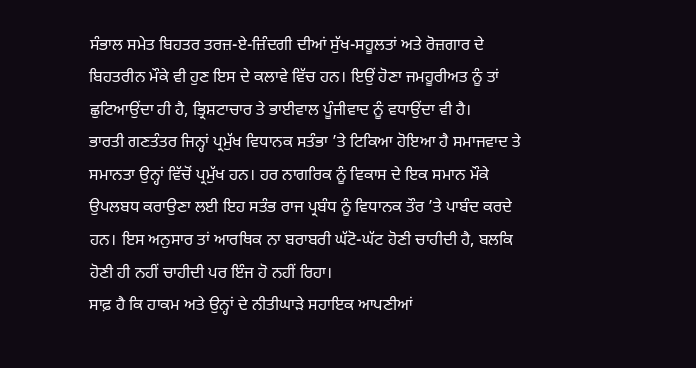ਸੰਭਾਲ ਸਮੇਤ ਬਿਹਤਰ ਤਰਜ਼-ਏ-ਜ਼ਿੰਦਗੀ ਦੀਆਂ ਸੁੱਖ-ਸਹੂਲਤਾਂ ਅਤੇ ਰੋਜ਼ਗਾਰ ਦੇ ਬਿਹਤਰੀਨ ਮੌਕੇ ਵੀ ਹੁਣ ਇਸ ਦੇ ਕਲਾਵੇ ਵਿੱਚ ਹਨ। ਇਉਂ ਹੋਣਾ ਜਮਹੂਰੀਅਤ ਨੂੰ ਤਾਂ ਛੁਟਿਆਉਂਦਾ ਹੀ ਹੈ, ਭ੍ਰਿਸ਼ਟਾਚਾਰ ਤੇ ਭਾਈਵਾਲ ਪੂੰਜੀਵਾਦ ਨੂੰ ਵਧਾਉਂਦਾ ਵੀ ਹੈ।
ਭਾਰਤੀ ਗਣਤੰਤਰ ਜਿਨ੍ਹਾਂ ਪ੍ਰਮੁੱਖ ਵਿਧਾਨਕ ਸਤੰਭਾ ’ਤੇ ਟਿਕਿਆ ਹੋਇਆ ਹੈ ਸਮਾਜਵਾਦ ਤੇ ਸਮਾਨਤਾ ਉਨ੍ਹਾਂ ਵਿੱਚੋਂ ਪ੍ਰਮੁੱਖ ਹਨ। ਹਰ ਨਾਗਰਿਕ ਨੂੰ ਵਿਕਾਸ ਦੇ ਇਕ ਸਮਾਨ ਮੌਕੇ ਉਪਲਬਧ ਕਰਾਉਣਾ ਲਈ ਇਹ ਸਤੰਭ ਰਾਜ ਪ੍ਰਬੰਧ ਨੂੰ ਵਿਧਾਨਕ ਤੌਰ ’ਤੇ ਪਾਬੰਦ ਕਰਦੇ ਹਨ। ਇਸ ਅਨੁਸਾਰ ਤਾਂ ਆਰਥਿਕ ਨਾ ਬਰਾਬਰੀ ਘੱਟੋ-ਘੱਟ ਹੋਣੀ ਚਾਹੀਦੀ ਹੈ, ਬਲਕਿ ਹੋਣੀ ਹੀ ਨਹੀਂ ਚਾਹੀਦੀ ਪਰ ਇੰਜ ਹੋ ਨਹੀਂ ਰਿਹਾ।
ਸਾਫ਼ ਹੈ ਕਿ ਹਾਕਮ ਅਤੇ ਉਨ੍ਹਾਂ ਦੇ ਨੀਤੀਘਾੜੇ ਸਹਾਇਕ ਆਪਣੀਆਂ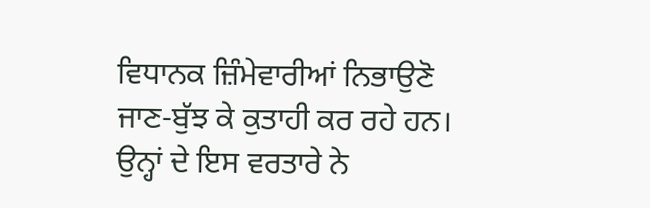ਵਿਧਾਨਕ ਜ਼ਿੰਮੇਵਾਰੀਆਂ ਨਿਭਾਉਣੋ ਜਾਣ-ਬੁੱਝ ਕੇ ਕੁਤਾਹੀ ਕਰ ਰਹੇ ਹਨ। ਉਨ੍ਹਾਂ ਦੇ ਇਸ ਵਰਤਾਰੇ ਨੇ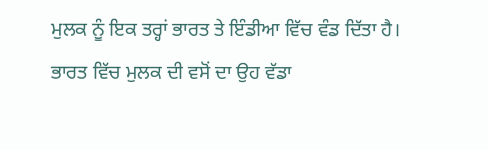ਮੁਲਕ ਨੂੰ ਇਕ ਤਰ੍ਹਾਂ ਭਾਰਤ ਤੇ ਇੰਡੀਆ ਵਿੱਚ ਵੰਡ ਦਿੱਤਾ ਹੈ। ਭਾਰਤ ਵਿੱਚ ਮੁਲਕ ਦੀ ਵਸੋਂ ਦਾ ਉਹ ਵੱਡਾ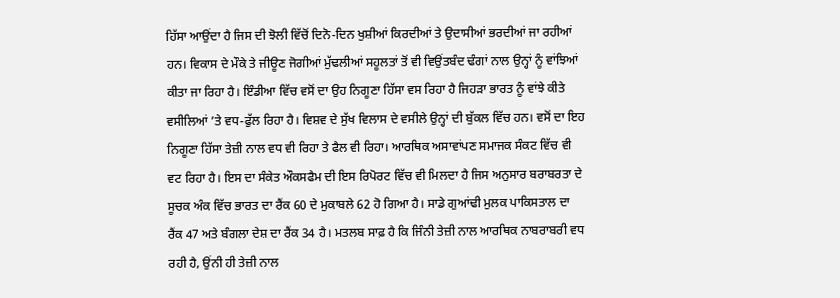ਹਿੱਸਾ ਆਉਂਦਾ ਹੈ ਜਿਸ ਦੀ ਝੋਲੀ ਵਿੱਚੋਂ ਦਿਨੋ-ਦਿਨ ਖੁਸ਼ੀਆਂ ਕਿਰਦੀਆਂ ਤੇ ਉਦਾਸੀਆਂ ਭਰਦੀਆਂ ਜਾ ਰਹੀਆਂ ਹਨ। ਵਿਕਾਸ ਦੇ ਮੌਕੇ ਤੇ ਜੀਊਣ ਜੋਗੀਆਂ ਮੁੱਢਲੀਆਂ ਸਹੂਲਤਾਂ ਤੋਂ ਵੀ ਵਿਉਂਤਬੰਦ ਢੰਗਾਂ ਨਾਲ ਉਨ੍ਹਾਂ ਨੂੰ ਵਾਂਝਿਆਂ ਕੀਤਾ ਜਾ ਰਿਹਾ ਹੈ। ਇੰਡੀਆ ਵਿੱਚ ਵਸੋਂ ਦਾ ਉਹ ਨਿਗੂਣਾ ਹਿੱਸਾ ਵਸ ਰਿਹਾ ਹੈ ਜਿਹੜਾ ਭਾਰਤ ਨੂੰ ਵਾਂਝੇ ਕੀਤੇ ਵਸੀਲਿਆਂ ’ਤੇ ਵਧ-ਫੁੱਲ ਰਿਹਾ ਹੈ। ਵਿਸ਼ਵ ਦੇ ਸੁੱਖ ਵਿਲਾਸ ਦੇ ਵਸੀਲੇ ਉਨ੍ਹਾਂ ਦੀ ਬੁੱਕਲ ਵਿੱਚ ਹਨ। ਵਸੋਂ ਦਾ ਇਹ ਨਿਗੂਣਾ ਹਿੱਸਾ ਤੇਜ਼ੀ ਨਾਲ ਵਧ ਵੀ ਰਿਹਾ ਤੇ ਫੈਲ ਵੀ ਰਿਹਾ। ਆਰਥਿਕ ਅਸਾਵਾਂਪਣ ਸਮਾਜਕ ਸੰਕਟ ਵਿੱਚ ਵੀ ਵਟ ਰਿਹਾ ਹੈ। ਇਸ ਦਾ ਸੰਕੇਤ ਔਕਸਫੈਮ ਦੀ ਇਸ ਰਿਪੋਰਟ ਵਿੱਚ ਵੀ ਮਿਲਦਾ ਹੈ ਜਿਸ ਅਨੁਸਾਰ ਬਰਾਬਰਤਾ ਦੇ ਸੂਚਕ ਅੰਕ ਵਿੱਚ ਭਾਰਤ ਦਾ ਰੈਂਕ 60 ਦੇ ਮੁਕਾਬਲੇ 62 ਹੋ ਗਿਆ ਹੈ। ਸਾਡੇ ਗੁਆਂਢੀ ਮੁਲਕ ਪਾਕਿਸਤਾਲ ਦਾ ਰੈਂਕ 47 ਅਤੇ ਬੰਗਲਾ ਦੇਸ਼ ਦਾ ਰੈਂਕ 34 ਹੈ। ਮਤਲਬ ਸਾਫ਼ ਹੈ ਕਿ ਜਿੰਨੀ ਤੇਜ਼ੀ ਨਾਲ ਆਰਥਿਕ ਨਾਬਰਾਬਰੀ ਵਧ ਰਹੀ ਹੈ, ਉਂਨੀ ਹੀ ਤੇਜ਼ੀ ਨਾਲ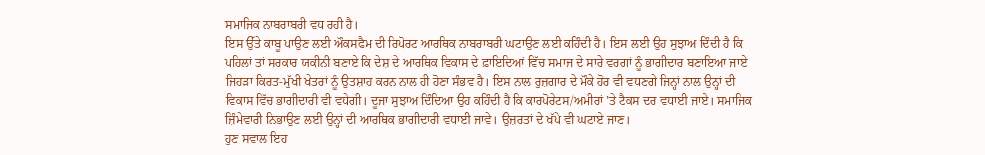ਸਮਾਜਿਕ ਨਾਬਰਾਬਰੀ ਵਧ ਰਹੀ ਹੈ।
ਇਸ ਉੱਤੇ ਕਾਬੂ ਪਾਉਣ ਲਈ ਔਕਸਫੈਮ ਦੀ ਰਿਪੋਰਟ ਆਰਥਿਕ ਨਾਬਰਾਬਰੀ ਘਟਾਉਣ ਲਈ ਕਹਿੰਦੀ ਹੈ। ਇਸ ਲਈ ਉਹ ਸੁਝਾਅ ਦਿੰਦੀ ਹੈ ਕਿ ਪਹਿਲਾਂ ਤਾਂ ਸਰਕਾਰ ਯਕੀਨੀ ਬਣਾਏ ਕਿ ਦੇਸ਼ ਦੇ ਆਰਥਿਕ ਵਿਕਾਸ ਦੇ ਫ਼ਾਇਦਿਆਂ ਵਿੱਚ ਸਮਾਜ ਦੇ ਸਾਰੇ ਵਰਗਾਂ ਨੂੰ ਭਾਗੀਦਾਰ ਬਣਾਇਆ ਜਾਏ ਜਿਹੜਾ ਕਿਰਤ-ਮੁੱਖੀ ਖੇਤਰਾਂ ਨੂੰ ਉਤਸ਼ਾਹ ਕਰਨ ਨਾਲ ਹੀ ਹੋਣਾ ਸੰਭਵ ਹੈ। ਇਸ ਨਾਲ ਰੁਜ਼ਗਾਰ ਦੇ ਮੌਕੇ ਹੋਰ ਵੀ ਵਧਣਗੇ ਜਿਨ੍ਹਾਂ ਨਾਲ ਉਨ੍ਹਾਂ ਦੀ ਵਿਕਾਸ ਵਿੱਚ ਭਾਗੀਦਾਰੀ ਵੀ ਵਧੇਗੀ। ਦੂਜਾ ਸੁਝਾਅ ਦਿੰਦਿਆ ਉਹ ਕਹਿੰਦੀ ਹੈ ਕਿ ਕਾਰਪੋਰੇਟਸ/ਅਮੀਰਾਂ ’ਤੇ ਟੈਕਸ ਦਰ ਵਧਾਈ ਜਾਏ। ਸਮਾਜਿਕ ਜ਼ਿੰਮੇਵਾਰੀ ਨਿਭਾਉਣ ਲਈ ਉਨ੍ਹਾਂ ਦੀ ਆਰਥਿਕ ਭਾਗੀਦਾਰੀ ਵਧਾਈ ਜਾਵੇ। ਉਜ਼ਰਤਾਂ ਦੇ ਖੱਪੇ ਵੀ ਘਟਾਏ ਜਾਣ।
ਹੁਣ ਸਵਾਲ ਇਹ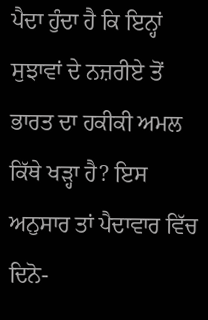ਪੈਦਾ ਹੁੰਦਾ ਹੈ ਕਿ ਇਨ੍ਹਾਂ ਸੁਝਾਵਾਂ ਦੇ ਨਜ਼ਰੀਏ ਤੋਂ ਭਾਰਤ ਦਾ ਹਕੀਕੀ ਅਮਲ ਕਿੱਥੇ ਖੜ੍ਹਾ ਹੈ? ਇਸ ਅਨੁਸਾਰ ਤਾਂ ਪੈਦਾਵਾਰ ਵਿੱਚ ਦਿਨੋ-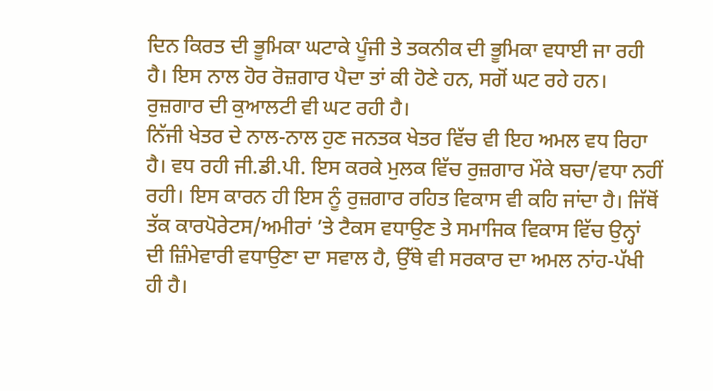ਦਿਨ ਕਿਰਤ ਦੀ ਭੂਮਿਕਾ ਘਟਾਕੇ ਪੂੰਜੀ ਤੇ ਤਕਨੀਕ ਦੀ ਭੂਮਿਕਾ ਵਧਾਈ ਜਾ ਰਹੀ ਹੈ। ਇਸ ਨਾਲ ਹੋਰ ਰੋਜ਼ਗਾਰ ਪੈਦਾ ਤਾਂ ਕੀ ਹੋਣੇ ਹਨ, ਸਗੋਂ ਘਟ ਰਹੇ ਹਨ। ਰੁਜ਼ਗਾਰ ਦੀ ਕੁਆਲਟੀ ਵੀ ਘਟ ਰਹੀ ਹੈ।
ਨਿੱਜੀ ਖੇਤਰ ਦੇ ਨਾਲ-ਨਾਲ ਹੁਣ ਜਨਤਕ ਖੇਤਰ ਵਿੱਚ ਵੀ ਇਹ ਅਮਲ ਵਧ ਰਿਹਾ ਹੈ। ਵਧ ਰਹੀ ਜੀ.ਡੀ.ਪੀ. ਇਸ ਕਰਕੇ ਮੁਲਕ ਵਿੱਚ ਰੁਜ਼ਗਾਰ ਮੌਕੇ ਬਚਾ/ਵਧਾ ਨਹੀਂ ਰਹੀ। ਇਸ ਕਾਰਨ ਹੀ ਇਸ ਨੂੰ ਰੁਜ਼ਗਾਰ ਰਹਿਤ ਵਿਕਾਸ ਵੀ ਕਹਿ ਜਾਂਦਾ ਹੈ। ਜਿੱਥੋਂ ਤੱਕ ਕਾਰਪੋਰੇਟਸ/ਅਮੀਰਾਂ ’ਤੇ ਟੈਕਸ ਵਧਾਉਣ ਤੇ ਸਮਾਜਿਕ ਵਿਕਾਸ ਵਿੱਚ ਉਨ੍ਹਾਂ ਦੀ ਜ਼ਿੰਮੇਵਾਰੀ ਵਧਾਉਣਾ ਦਾ ਸਵਾਲ ਹੈ, ਉੱਥੇ ਵੀ ਸਰਕਾਰ ਦਾ ਅਮਲ ਨਾਂਹ-ਪੱਖੀ ਹੀ ਹੈ।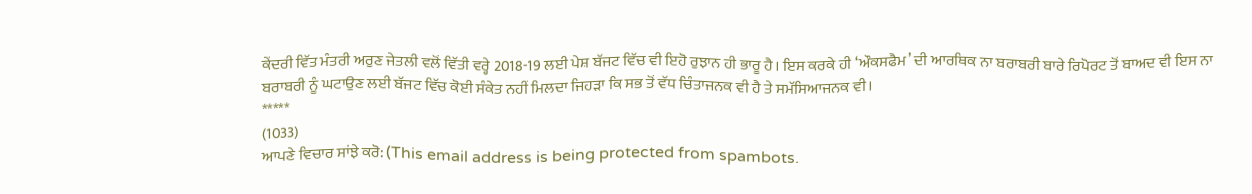ਕੇਂਦਰੀ ਵਿੱਤ ਮੰਤਰੀ ਅਰੁਣ ਜੇਤਲੀ ਵਲੋਂ ਵਿੱਤੀ ਵਰ੍ਹੇ 2018-19 ਲਈ ਪੇਸ਼ ਬੱਜਟ ਵਿੱਚ ਵੀ ਇਹੋ ਰੁਝਾਨ ਹੀ ਭਾਰੂ ਹੈ। ਇਸ ਕਰਕੇ ਹੀ ‘ਔਕਸਫੈਮ’ ਦੀ ਆਰਥਿਕ ਨਾ ਬਰਾਬਰੀ ਬਾਰੇ ਰਿਪੋਰਟ ਤੋਂ ਬਾਅਦ ਵੀ ਇਸ ਨਾ ਬਰਾਬਰੀ ਨੂੰ ਘਟਾਉਣ ਲਈ ਬੱਜਟ ਵਿੱਚ ਕੋਈ ਸੰਕੇਤ ਨਹੀਂ ਮਿਲਦਾ ਜਿਹੜਾ ਕਿ ਸਭ ਤੋਂ ਵੱਧ ਚਿੰਤਾਜਨਕ ਵੀ ਹੈ ਤੇ ਸਮੱਸਿਆਜਨਕ ਵੀ।
*****
(1033)
ਆਪਣੇ ਵਿਚਾਰ ਸਾਂਝੇ ਕਰੋ: (This email address is being protected from spambots.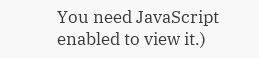You need JavaScript enabled to view it.)